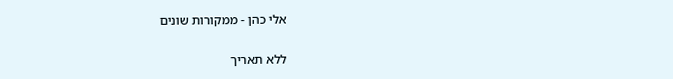אלי כהן - ממקורות שונים

ללא תאריך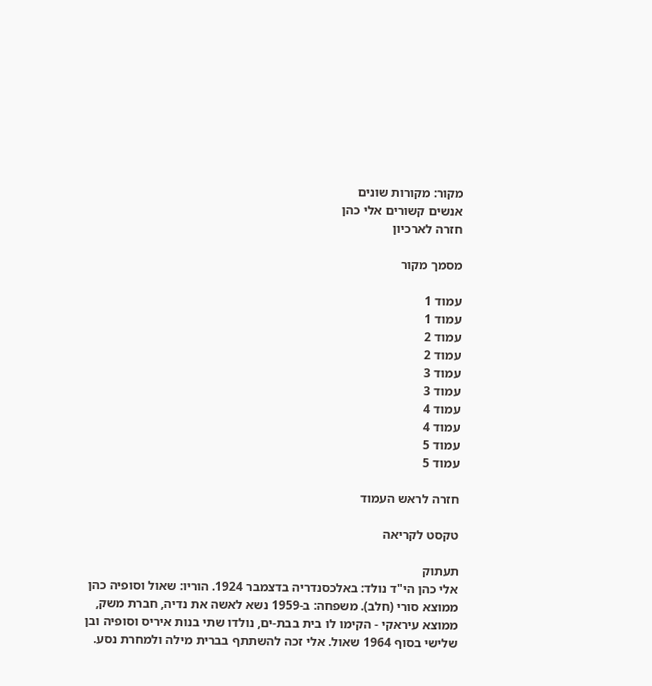מקור: מקורות שונים
אנשים קשורים אלי כהן
חזרה לארכיון

מסמך מקור

עמוד 1
עמוד 1
עמוד 2
עמוד 2
עמוד 3
עמוד 3
עמוד 4
עמוד 4
עמוד 5
עמוד 5

חזרה לראש העמוד

טקסט לקריאה

תעתוק
אלי כהן הי"ד נולד: באלכסנדריה בדצמבר 1924. הוריו: שאול וסופיה כהן ממוצא סורי (חלב). משפחה: ב-1959 נשא לאשה את נדיה, חברת משק, ממוצא עיראקי - הקימו לו בית בבת-ים, נולדו שתי בנות איריס וסופיה ובן שלישי בסוף 1964 שאול. אלי זכה להשתתף בברית מילה ולמחרת נסע.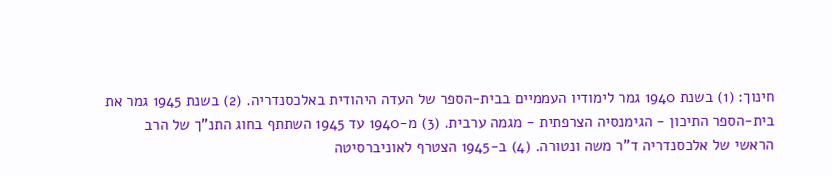חינוך: (1) בשנת 1940 גמר לימודיו העממיים בבית-הספר של העדה היהודית באלכסנדריה. (2) בשנת 1945 גמר את בית-הספר התיכון - הגימנסיה הצרפתית - מגמה ערבית. (3) מ-1940 עד 1945 השתתף בחוג התנ"ך של הרב הראשי של אלכסנדריה ד"ר משה ונטורה. (4) ב-1945 הצטרף לאוניברסיטה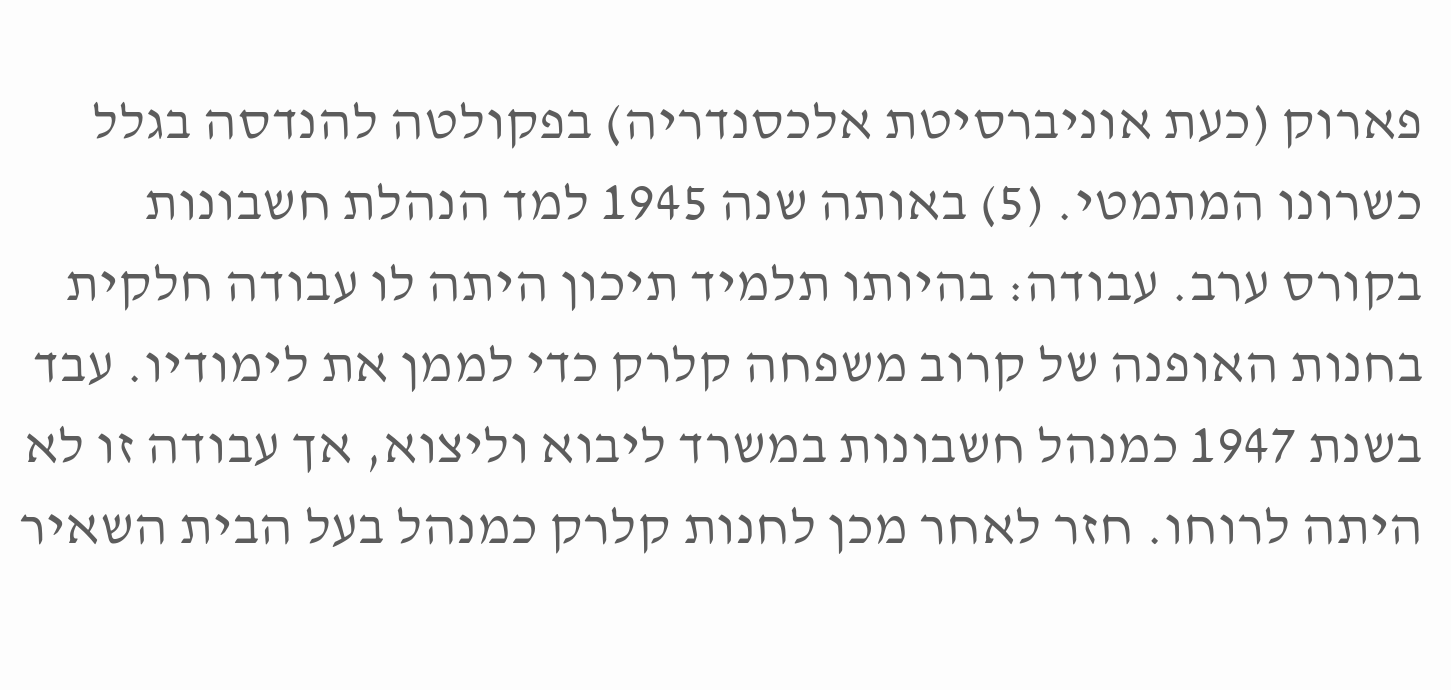פארוק (כעת אוניברסיטת אלכסנדריה) בפקולטה להנדסה בגלל כשרונו המתמטי. (5) באותה שנה 1945 למד הנהלת חשבונות בקורס ערב. עבודה: בהיותו תלמיד תיכון היתה לו עבודה חלקית בחנות האופנה של קרוב משפחה קלרק כדי לממן את לימודיו. עבד בשנת 1947 כמנהל חשבונות במשרד ליבוא וליצוא, אך עבודה זו לא היתה לרוחו. חזר לאחר מכן לחנות קלרק כמנהל בעל הבית השאיר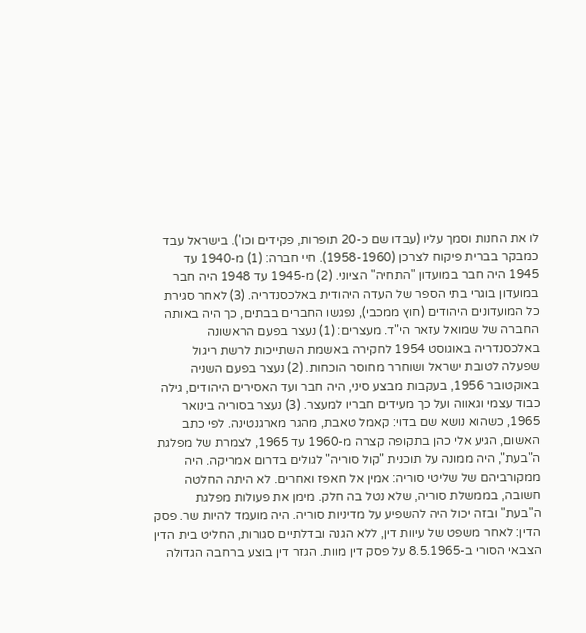לו את החנות וסמך עליו (עבדו שם כ-20 תופרות, פקידים וכו'). בישראל עבד כמבקר בברית פיקוח לצרכן (1958-1960). חיי חברה: (1) מ-1940 עד 1945 היה חבר במועדון "התחיה" הציוני. (2) מ-1945 עד 1948 היה חבר במועדון בוגרי בתי הספר של העדה היהודית באלכסנדריה. (3) לאחר סגירת כל המועדונים היהודים (חוץ ממכבי), נפגשו החברים בבתים, כך היה באותה החברה של שמואל עזאר הי"ד. מעצרים: (1) נעצר בפעם הראשונה באלכסנדריה באוגוסט 1954 לחקירה באשמת השתייכות לרשת ריגול שפעלה לטובת ישראל ושוחרר מחוסר הוכחות. (2) נעצר בפעם השניה באוקטובר 1956, בעקבות מבצע סיני, היה חבר ועד האסירים היהודים, גילה כבוד עצמי וגאווה ועל כך מעידים חבריו למעצר. (3) נעצר בסוריה בינואר 1965, כשהוא נושא שם בדוי: קאמל טאבת, מהגר מארגנטינה. לפי כתב האשום, הגיע אלי כהן בתקופה קצרה מ-1960 עד 1965, לצמרת של מפלגת ה"בעת", היה ממונה על תוכנית "קול סוריה" לגולים בדרום אמריקה. היה ממקורביהם של שליטי סוריה: אמין אל חאפז ואחרים. לא היתה החלטה חשובה, בממשלת סוריה, שלא נטל בה חלק. מימן את פעולות מפלגת ה"בעת" ובזה יכול היה להשפיע על מדיניות סוריה. היה מועמד להיות שר. פסק הדין: לאחר משפט של עיוות דין, ללא הגנה ובדלתיים סגורות, החליט בית הדין הצבאי הסורי ב-8.5.1965 על פסק דין מוות. הגזר דין בוצע ברחבה הגדולה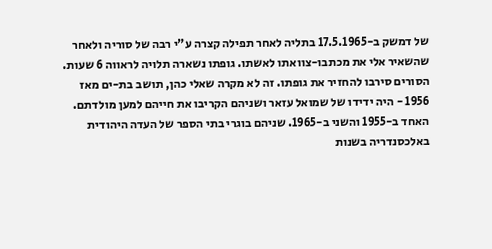של דמשק ב-17.5.1965 בתליה לאחר תפילה קצרה ע"י רבה של סוריה ולאחר שהשאיר אלי את מכתבו-צוואתו לאשתו. גופתו נשארה תלויה לראווה 6 שעות. הסורים סירבו להחזיר את גופתו. זה לא מקרה שאלי כהן, תושב בת-ים מאז 1956 - היה ידידו של שמואל עזאר ושניהם הקריבו את חייהם למען מולדתם. האחד ב-1955 והשני ב-1965. שניהם בוגרי בתי הספר של העדה היהודית באלכסנדריה בשנות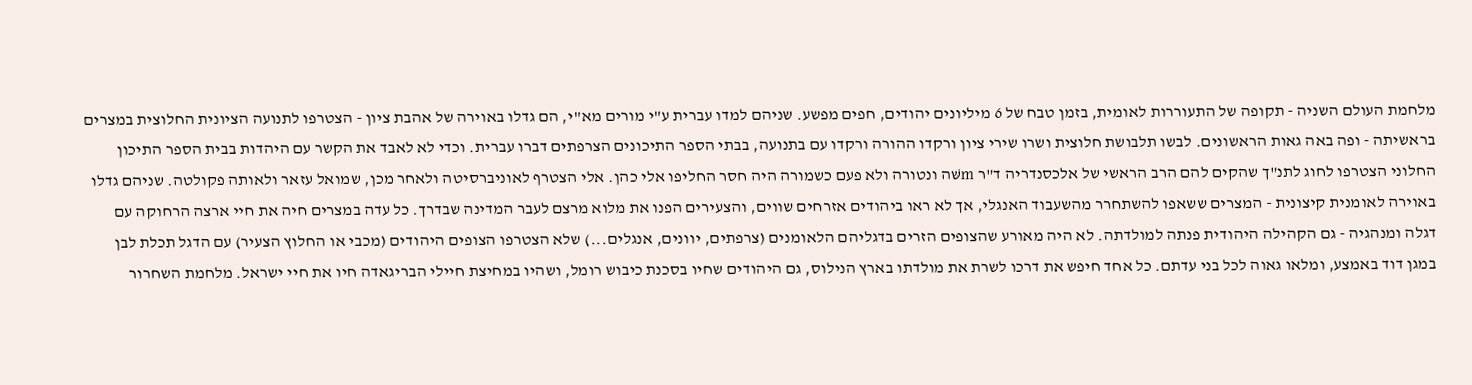מלחמת העולם השניה - תקופה של התעוררות לאומית, בזמן טבח של 6 מיליונים יהודים, חפים מפשע. שניהם למדו עברית ע"י מורים מא"י, הם גדלו באוירה של אהבת ציון - הצטרפו לתנועה הציונית החלוצית במצרים בראשיתה - ופה באה גאות הראשונים. לבשו תלבושת חלוצית ושרו שירי ציון ורקדו ההורה ורקדו עם בתנועה, בבתי הספר התיכונים הצרפתים דברו עברית. וכדי לא לאבד את הקשר עם היהדות בבית הספר התיכון החלוני הצטרפו לחוג לתנ"ך שהקים להם הרב הראשי של אלכסנדריה ד"ר mשּׁה ונטורה ולא פעם כשמורה היה חסר החליפו אלי כהן. אלי הצטרף לאוניברסיטה ולאחר מכן, שמואל עזאר ולאותה פקולטה. שניהם גדלו באוירה לאומנית קיצונית - המצרים ששאפו להשתחרר מהשעבוד האנגלי, אך לא ראו ביהודים אזרחים שווים, והצעירים הפנו את מלוא מרצם לעבר המדינה שבדרך. כל עדה במצרים חיה את חיי ארצה הרחוקה עם דגלה ומנהגיה - גם הקהילה היהודית פנתה למולדתה. לא היה מאורע שהצופים הזרים בדגליהם הלאומנים (צרפתים, יוונים, אנגלים...) שלא הצטרפו הצופים היהודים (מכבי או החלוץ הצעיר) עם הדגל תכלת לבן במגן דוד באמצע, ומלאו גאוה לכל בני עדתם. כל אחד חיפש את דרכו לשרת את מולדתו בארץ הנילוס, גם היהודים שחיו בסכנת כיבוש רומל, ושהיו במחיצת חיילי הבריגאדה חיו את חיי ישראל. מלחמת השחרור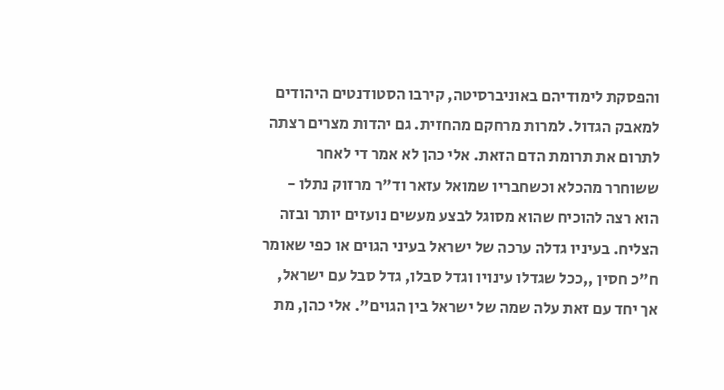והפסקת לימודיהם באוניברסיטה, קירבו הסטודנטים היהודים למאבק הגדול. למרות מרחקם מהחזית. גם יהדות מצרים רצתה לתרום את תרומת הדם הזאת. אלי כהן לא אמר די לאחר ששוחרר מהכלא וכשחבריו שמואל עזאר וד"ר מרזוק נתלו - הוא רצה להוכיח שהוא מסוגל לבצע מעשים נועזים יותר ובזה הצליח. בעיניו גדלה ערכה של ישראל בעיני הגוים או כפי שאומר ח"כ חסין ,,ככל שגדלו עינויו וגדל סבלו, גדל סבל עם ישראל, אך יחד עם זאת עלה שמה של ישראל בין הגוים". אלי כהן, מת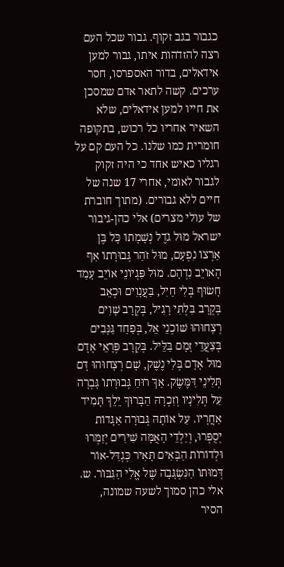כגבור בגב זקוף. גבור שכל העם רצה להזדהות איתו, גבור למען אידאלים, בדור האספרסו, חסר ערכים. קשה לתאר אדם שמסכן את חייו למען אידאלים, שלא השאיר אחריו כל רכוש, בתקופה חומרית כמו שלנו. כל העם קם על רגליו כאיש אחד כי היה זקוק לגבור לאומי, אחרי 17 שנה של חיים ללא גבורים. (מתוך חוברת של עולי מצרים) אלי כהן-גיבור ישראל מוּל גֹדֶל נְשָׁמָתוֹ כָּל בֶּן אַרְצוֹ נִפְעָם, מוּל זֹהַר גְּבוּרָתוֹ אַף הָאוֹיֵב נִדְהָם. מוּל פִּגְיוֹנֵי אוֹיֵב עָמַד חָשׂוּף בְּלִי חַיִל, בַּעֲנָוִים וּכְאֵב בְּקְרָב בִּלְתִּי רָגִיל, בְּקְרָב שָׁוִים רְצָחוּהוּ שׁוֹכְנֵי אֵל, בְּפַחַד גַּנָּבִים בְּצַעֲדֵי זָמָם בַּלֵּיל. בְּקְרָב פְּרָאֵי אָדָם מוּל אָדָם בְּלִי נֶשֶׁק, שָׁם רְצָחוּהוּ דָּם תְּלִינֵי דַּמֶּשֶׂק. אַךְ רוּחַ גְּבוּרָתוֹ גָּבְרָה עַל תְּלִינָיו וְזִכְרָהּ הַבָּרוּךְ יֵלֵךְ תָּמִיד אַחֲרָיו. עַל אוֹתָהּ גְּבוּרָה אַגָּדוֹת יְסֻפְּרוּ, וְיַלְדֵי הָאֻמָּה שִׁירִים יְזַמְּרוּ וּלְדוֹרוֹת הַבָּאִים תָּאִיר כְּגְדַּל-אוֹר דְּמוּתוֹ הַנִּשְׂגָּבָה שֶׁל אֱלִי הַגִּבּוֹר. ש. אלי כהן סמוך לשעה שמונה, הסיר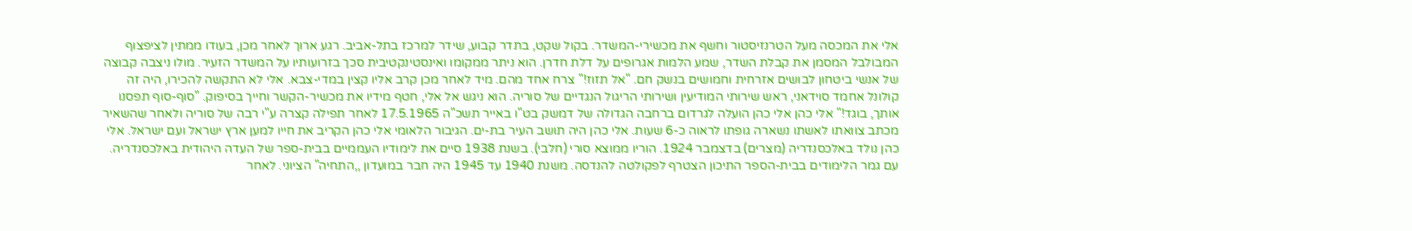אלי את המכסה מעל הטרנזיסטור וחשף את מכשירי-המשדר. בקול שקט, בתדר קבוע, שידר למרכז בתל-אביב. רגע ארוך לאחר מכן, בעודו ממתין לציפצוף המבולבל המסמן את קבלת השדר, שמע הלמות אגרופים על דלת חדרן. הוא ניתר ממקומו ואינסטינקטיבית סכך בזרועותיו על המשדר הזעיר. מולו ניצבה קבוצה של אנשי ביטחון לבושים אזרחית וחמושים בנשק חם. "אל תזוז!" צרח אחד מהם. מיד לאחר מכן קרב אליו קצין במדי-צבא. אלי לא התקשה להכירו, היה זה קולונל אחמד סוידאני, ראש שירותי המודיעין ושירותי הריגול הנגדיים של סוריה. הוא ניגש אל אלי, חטף מידיו את מכשיר-הקשר וחייך בסיפוק. "סוף-סוף תפסנו אותך, בוגד!" אלי כהן אלי כהן הועלה לגרדום ברחבה הגדולה של דמשק בט"ו באייר תשכ"ה 17.5.1965 לאחר תפילה קצרה ע"י רבה של סוריה ולאחר שהשאיר מכתב צוואתו לאשתו נשארה גופתו לראוה כ-6 שעות. אלי כהן היה תושב העיר בת-ים. הגיבור הלאומי אלי כהן הקריב את חייו למען ארץ ישראל ועם ישראל. אלי כהן נולד באלכסנדריה (מצרים) בדצמבר 1924. הוריו ממוצא סורי (חלבי). בשנת 1938 סיים את לימודיו העממיים בבית-ספר של העדה היהודית באלכסנדריה. עם גמר הלימודים בבית-הספר התיכון הצטרף לפקולטה להנדסה. משנת 1940 עד 1945 היה חבר במועדון ,,התחיה" הציוני. לאחר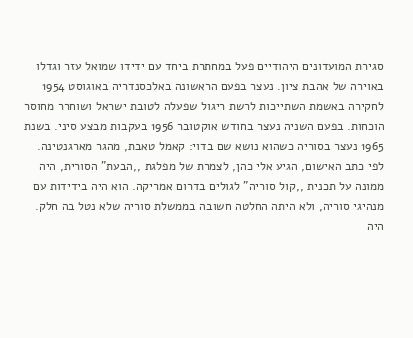סגירת המועדונים היהודיים פעל במחתרת ביחד עם ידידו שמואל עזר וגדלו באוירה של אהבת ציון. נעצר בפעם הראשונה באלכסנדריה באוגוסט 1954 לחקירה באשמת השתייכות לרשת ריגול שפעלה לטובת ישראל ושוחרר מחוסר הוכחות. בפעם השניה נעצר בחודש אוקטובר 1956 בעקבות מבצע סיני. בשנת 1965 נעצר בסוריה כשהוא נושא שם בדוי: קאמל טאבת, מהגר מארגנטינה. לפי כתב האישום, הגיע אלי כהן, לצמרת של מפלגת ,,הבעת" הסורית, היה ממונה על תכנית ,,קול סוריה" לגולים בדרום אמריקה. הוא היה בידידות עם מנהיגי סוריה, ולא היתה החלטה חשובה בממשלת סוריה שלא נטל בה חלק. היה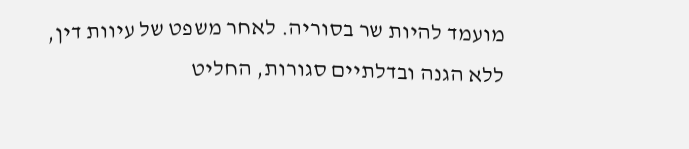מועמד להיות שר בסוריה. לאחר משפט של עיוות דין, ללא הגנה ובדלתיים סגורות, החליט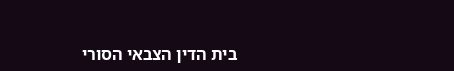בית הדין הצבאי הסורי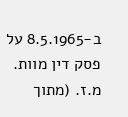ב-8.5.1965 על פסק דין מוות. מ.ז. (מתוך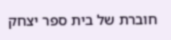חוברת של בית ספר יצחק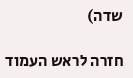שדה)

חזרה לראש העמוד